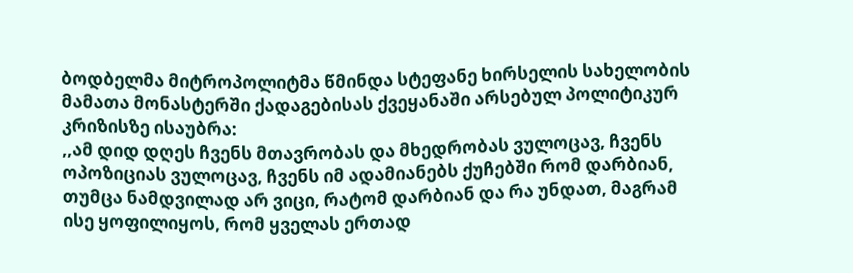ბოდბელმა მიტროპოლიტმა წმინდა სტეფანე ხირსელის სახელობის მამათა მონასტერში ქადაგებისას ქვეყანაში არსებულ პოლიტიკურ კრიზისზე ისაუბრა:
,,ამ დიდ დღეს ჩვენს მთავრობას და მხედრობას ვულოცავ, ჩვენს ოპოზიციას ვულოცავ, ჩვენს იმ ადამიანებს ქუჩებში რომ დარბიან, თუმცა ნამდვილად არ ვიცი, რატომ დარბიან და რა უნდათ, მაგრამ ისე ყოფილიყოს, რომ ყველას ერთად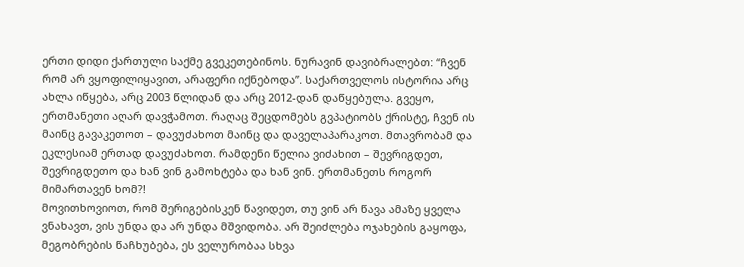ერთი დიდი ქართული საქმე გვეკეთებინოს. ნურავინ დავიბრალებთ: “ჩვენ რომ არ ვყოფილიყავით, არაფერი იქნებოდა”. საქართველოს ისტორია არც ახლა იწყება, არც 2003 წლიდან და არც 2012-დან დაწყებულა. გვეყო, ერთმანეთი აღარ დავჭამოთ. რაღაც შეცდომებს გვპატიობს ქრისტე, ჩვენ ის მაინც გავაკეთოთ – დავუძახოთ მაინც და დაველაპარაკოთ. მთავრობამ და ეკლესიამ ერთად დავუძახოთ. რამდენი წელია ვიძახით – შევრიგდეთ, შევრიგდეთო და ხან ვინ გამოხტება და ხან ვინ. ერთმანეთს როგორ მიმართავენ ხომ?!
მოვითხოვიოთ, რომ შერიგებისკენ წავიდეთ, თუ ვინ არ წავა ამაზე ყველა ვნახავთ, ვის უნდა და არ უნდა მშვიდობა. არ შეიძლება ოჯახების გაყოფა, მეგობრების წაჩხუბება, ეს ველურობაა სხვა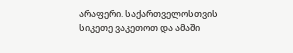არაფერი. საქართველოსთვის სიკეთე ვაკეთოთ და ამაში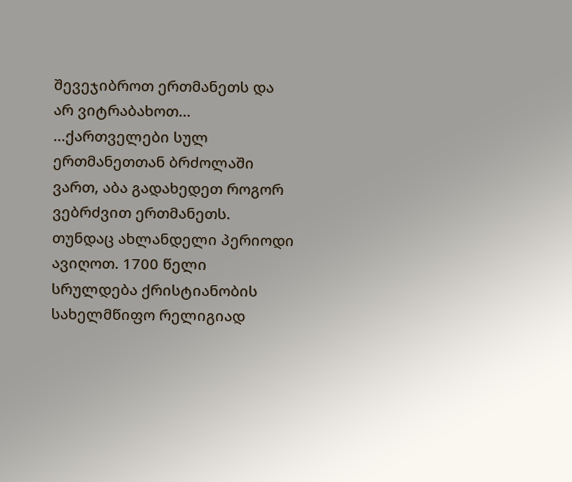შევეჯიბროთ ერთმანეთს და არ ვიტრაბახოთ…
…ქართველები სულ ერთმანეთთან ბრძოლაში ვართ, აბა გადახედეთ როგორ ვებრძვით ერთმანეთს. თუნდაც ახლანდელი პერიოდი ავიღოთ. 1700 წელი სრულდება ქრისტიანობის სახელმწიფო რელიგიად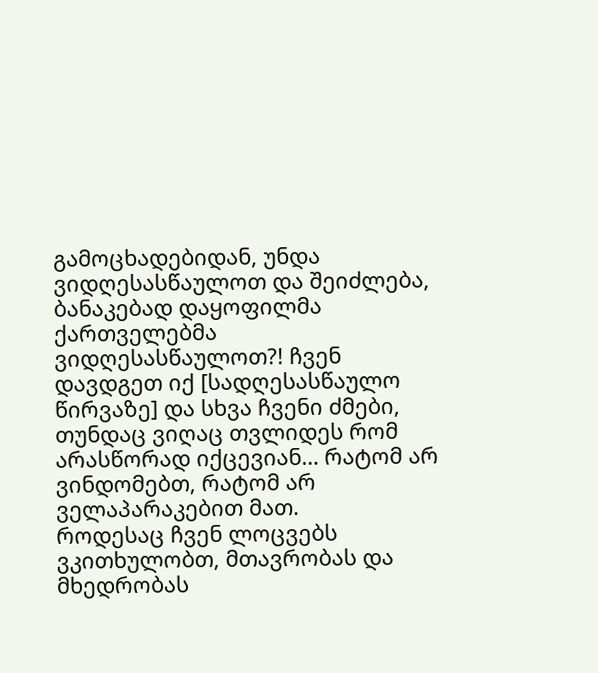გამოცხადებიდან, უნდა ვიდღესასწაულოთ და შეიძლება, ბანაკებად დაყოფილმა ქართველებმა ვიდღესასწაულოთ?! ჩვენ დავდგეთ იქ [სადღესასწაულო წირვაზე] და სხვა ჩვენი ძმები, თუნდაც ვიღაც თვლიდეს რომ არასწორად იქცევიან… რატომ არ ვინდომებთ, რატომ არ ველაპარაკებით მათ.
როდესაც ჩვენ ლოცვებს ვკითხულობთ, მთავრობას და მხედრობას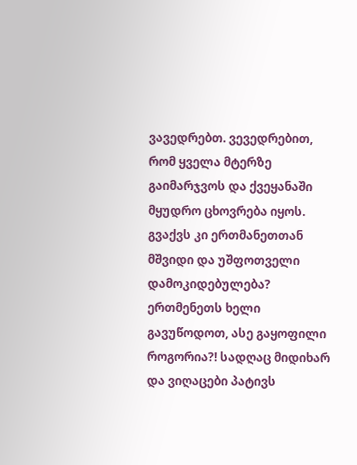ვავედრებთ. ვევედრებით, რომ ყველა მტერზე გაიმარჯვოს და ქვეყანაში მყუდრო ცხოვრება იყოს. გვაქვს კი ერთმანეთთან მშვიდი და უშფოთველი დამოკიდებულება?
ერთმენეთს ხელი გავუწოდოთ, ასე გაყოფილი როგორია?! სადღაც მიდიხარ და ვიღაცები პატივს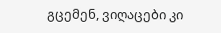გცემენ, ვიღაცები კი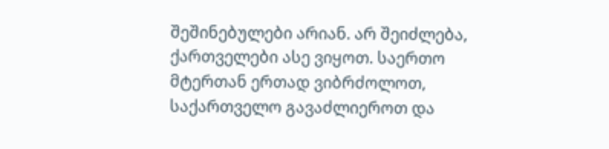შეშინებულები არიან. არ შეიძლება, ქართველები ასე ვიყოთ. საერთო მტერთან ერთად ვიბრძოლოთ, საქართველო გავაძლიეროთ და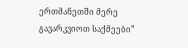ერთმანეთში მერე გავარკვიოთ საქმეები”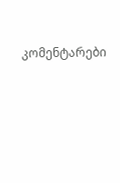კომენტარები